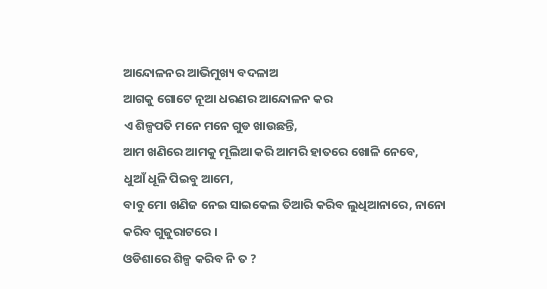ଆନ୍ଦୋଳନର ଆଭିମୁଖ୍ୟ ବଦଳାଅ
ଆଗକୁ ଗୋଟେ ନୂଆ ଧରଣର ଆନ୍ଦୋଳନ କର
ଏ ଶିଳ୍ପପତି ମନେ ମନେ ଗୁଡ ଖାଉଛନ୍ତି,
ଆମ ଖଣିରେ ଆମକୁ ମୂଲିଆ କରି ଆମରି ହାତରେ ଖୋଳି ନେବେ,
ଧୁଆଁ ଧୂଳି ପିଇବୁ ଆମେ,
ବାବୁ ମୋ ଖଣିଜ ନେଇ ସାଇକେଲ ତିଆରି କରିବ ଲୁଧିଆନାରେ, ନାନୋ କରିବ ଗୁଜୁରାଟରେ ।
ଓଡିଶାରେ ଶିଳ୍ପ କରିବ ନି ତ ?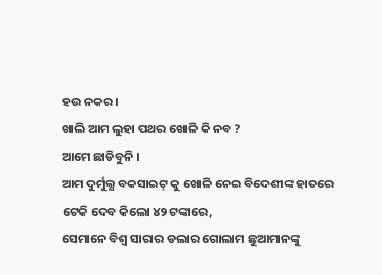ହଉ ନକର ।
ଖାଲି ଆମ ଲୁହା ପଥର ଖୋଳି କି ନବ ?
ଆମେ ଛାଡିବୁନି ।
ଆମ ଦୁର୍ମୁଲ୍ଯ ବକସାଇଟ୍ କୁ ଖୋଳି ନେଇ ବିଦେଶୀଙ୍କ ହାତରେ ଟେକି ଦେବ କିଲୋ ୪୨ ଟଙ୍କାରେ,
ସେମାନେ ବିଶ୍ୱ ସାରାର ଡଲାର ଗୋଲାମ ଛୁଆମାନଙ୍କୁ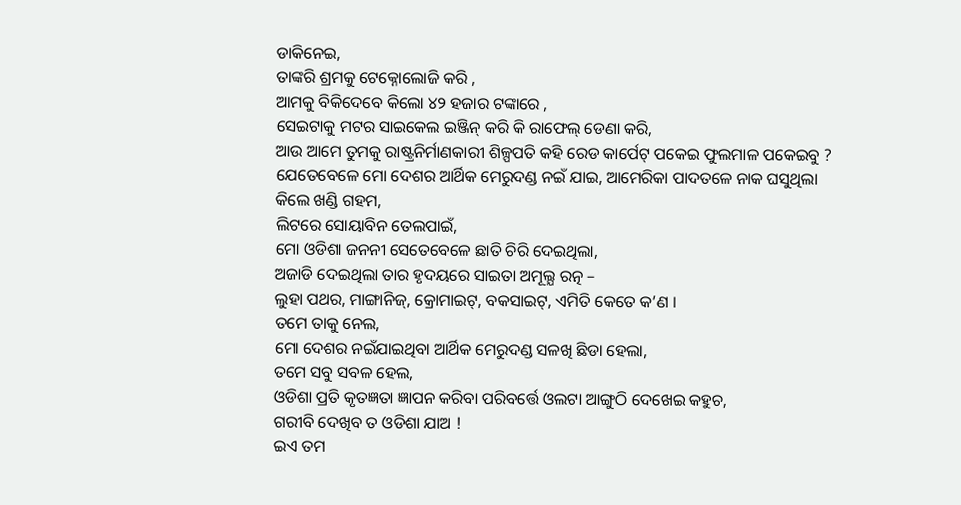ଡାକିନେଇ,
ତାଙ୍କରି ଶ୍ରମକୁ ଟେକ୍ନୋଲୋଜି କରି ,
ଆମକୁ ବିକିଦେବେ କିଲୋ ୪୨ ହଜାର ଟଙ୍କାରେ ,
ସେଇଟାକୁ ମଟର ସାଇକେଲ ଇଞ୍ଜିନ୍ କରି କି ରାଫେଲ୍ ଡେଣା କରି,
ଆଉ ଆମେ ତୁମକୁ ରାଷ୍ଟ୍ରନିର୍ମାଣକାରୀ ଶିଳ୍ପପତି କହି ରେଡ କାର୍ପେଟ୍ ପକେଇ ଫୁଲମାଳ ପକେଇବୁ ?
ଯେତେବେଳେ ମୋ ଦେଶର ଆର୍ଥିକ ମେରୁଦଣ୍ଡ ନଇଁ ଯାଇ, ଆମେରିକା ପାଦତଳେ ନାକ ଘସୁଥିଲା
କିଲେ ଖଣ୍ଡି ଗହମ,
ଲିଟରେ ସୋୟାବିନ ତେଲପାଇଁ,
ମୋ ଓଡିଶା ଜନନୀ ସେତେବେଳେ ଛାତି ଚିରି ଦେଇଥିଲା,
ଅଜାଡି ଦେଇଥିଲା ତାର ହୃଦୟରେ ସାଇତା ଅମୂଲ୍ଯ ରତ୍ନ –
ଲୁହା ପଥର, ମାଙ୍ଗାନିଜ୍, କ୍ରୋମାଇଟ୍, ବକସାଇଟ୍, ଏମିତି କେତେ କ’ଣ ।
ତମେ ତାକୁ ନେଲ,
ମୋ ଦେଶର ନଇଁଯାଇଥିବା ଆର୍ଥିକ ମେରୁଦଣ୍ଡ ସଳଖି ଛିଡା ହେଲା,
ତମେ ସବୁ ସବଳ ହେଲ,
ଓଡିଶା ପ୍ରତି କୃତଜ୍ଞତା ଜ୍ଞାପନ କରିବା ପରିବର୍ତ୍ତେ ଓଲଟା ଆଙ୍ଗୁଠି ଦେଖେଇ କହୁଚ,
ଗରୀବି ଦେଖିବ ତ ଓଡିଶା ଯାଅ !
ଇଏ ତମ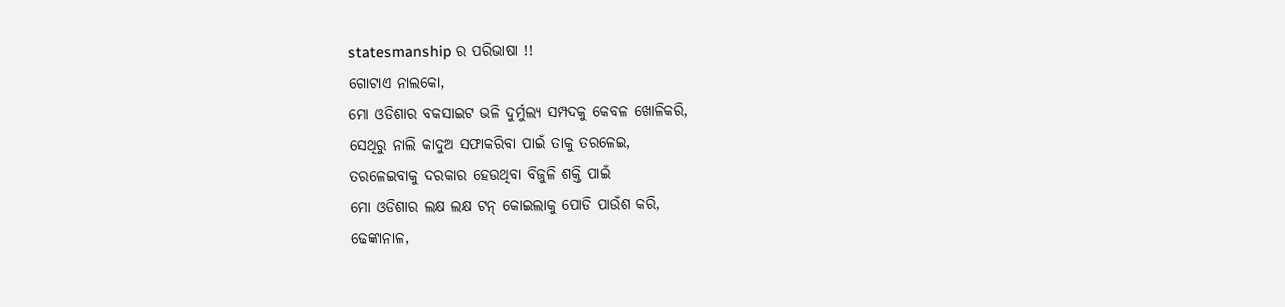statesmanship ର ପରିଭାଷା !!
ଗୋଟାଏ ନାଲକୋ,
ମୋ ଓଡିଶାର ବକସାଇଟ ଭଳି ଦୁର୍ମୁଲ୍ଯ ସମ୍ପଦକୁ କେବଳ ଖୋଳିକରି,
ସେଥିରୁ ନାଲି କାଦୁଅ ସଫାକରିବା ପାଇଁ ତାକୁ ତରଳେଇ,
ତରଳେଇବାକୁ ଦରକାର ହେଉଥିବା ବିଜୁଳି ଶକ୍ତି ପାଇଁ
ମୋ ଓଡିଶାର ଲକ୍ଷ ଲକ୍ଷ ଟନ୍ କୋଇଲାକୁ ପୋଡି ପାଉଁଶ କରି,
ଢେଙ୍କାନାଳ,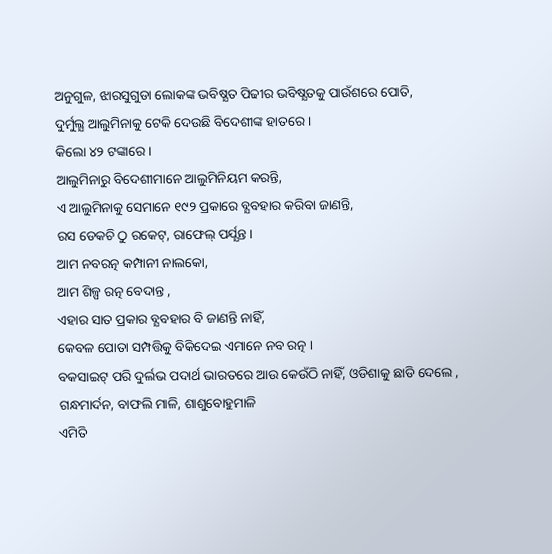ଅନୁଗୁଳ, ଝାରସୁଗୁଡା ଲୋକଙ୍କ ଭବିଷ୍ଯତ ପିଢୀର ଭବିଷ୍ଯତକୁ ପାଉଁଶରେ ପୋତି,
ଦୁର୍ମୁଲ୍ଯ ଆଲୁମିନାକୁ ଟେକି ଦେଉଛି ବିଦେଶୀଙ୍କ ହାତରେ ।
କିଲୋ ୪୨ ଟଙ୍କାରେ ।
ଆଲୁମିନାରୁ ବିଦେଶୀମାନେ ଆଲୁମିନିୟମ କରନ୍ତି,
ଏ ଆଲୁମିନାକୁ ସେମାନେ ୧୯୨ ପ୍ରକାରେ ବ୍ଯବହାର କରିବା ଜାଣନ୍ତି,
ରସ ଡେକଚି ଠୁ ରକେଟ୍, ରାଫେଲ୍ ପର୍ଯ୍ଯନ୍ତ ।
ଆମ ନବରତ୍ନ କମ୍ପାନୀ ନାଲକୋ,
ଆମ ଶିଳ୍ପ ରତ୍ନ ବେଦାନ୍ତ ,
ଏହାର ସାତ ପ୍ରକାର ବ୍ଯବହାର ବି ଜାଣନ୍ତି ନାହିଁ,
କେବଳ ପୋତା ସମ୍ପତ୍ତିକୁ ବିକିଦେଇ ଏମାନେ ନବ ରତ୍ନ ।
ବକସାଇଟ୍ ପରି ଦୁର୍ଲଭ ପଦାର୍ଥ ଭାରତରେ ଆଉ କେଉଁଠି ନାହିଁ, ଓଡିଶାକୁ ଛାଡି ଦେଲେ ,
ଗନ୍ଧମାର୍ଦନ, ବାଫଲି ମାଳି, ଶାଶୁବୋହୁମାଳି
ଏମିତି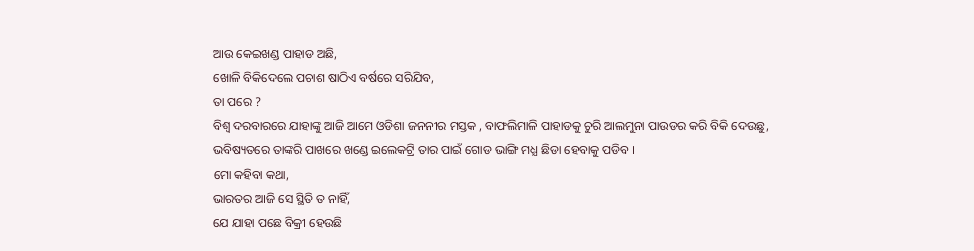ଆଉ କେଇଖଣ୍ଡ ପାହାଡ ଅଛି,
ଖୋଳି ବିକିଦେଲେ ପଚାଶ ଷାଠିଏ ବର୍ଷରେ ସରିଯିବ,
ତା ପରେ ?
ବିଶ୍ୱ ଦରବାରରେ ଯାହାଙ୍କୁ ଆଜି ଆମେ ଓଡିଶା ଜନନୀର ମସ୍ତକ , ବାଫଲିମାଳି ପାହାଡକୁ ଚୁରି ଆଲମୁନା ପାଉଡର କରି ବିକି ଦେଉଛୁ,
ଭବିଷ୍ୟତରେ ତାଙ୍କରି ପାଖରେ ଖଣ୍ଡେ ଇଲେକଟ୍ରି ତାର ପାଇଁ ଗୋଡ ଭାଙ୍ଗି ମଧ୍ଯ ଛିଡା ହେବାକୁ ପଡିବ ।
ମୋ କହିବା କଥା,
ଭାରତର ଆଜି ସେ ସ୍ଥିତି ତ ନାହିଁ,
ଯେ ଯାହା ପଛେ ବିକ୍ରୀ ହେଉଛି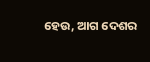ହେଉ, ଆଗ ଦେଶର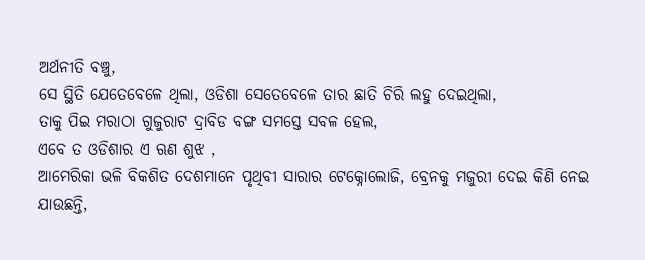ଅର୍ଥନୀତି ବଞ୍ଚୁ,
ସେ ସ୍ଥିତି ଯେତେବେଳେ ଥିଲା, ଓଡିଶା ସେତେବେଳେ ତାର ଛାତି ଚିରି ଲହୁ ଦେଇଥିଲା,
ତାକୁ ପିଇ ମରାଠା ଗୁଜୁରାଟ ଦ୍ରାବିଡ ବଙ୍ଗ ସମସ୍ତେ ସବଳ ହେଲ,
ଏବେ ତ ଓଡିଶାର ଏ ଋଣ ଶୁଝ ,
ଆମେରିକା ଭଳି ବିକଶିତ ଦେଶମାନେ ପୃଥିବୀ ସାରାର ଟେକ୍ନୋଲୋଜି, ବ୍ରେନକୁ ମଜୁରୀ ଦେଇ କିଣି ନେଇ ଯାଉଛନ୍ତି,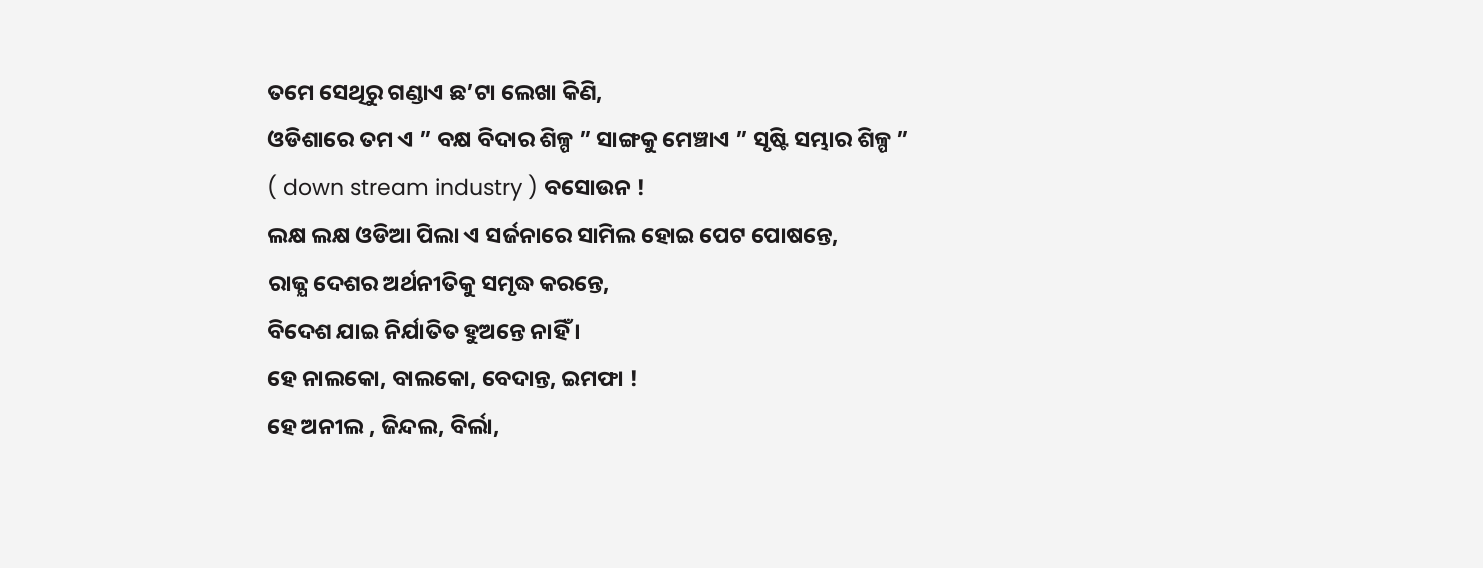ତମେ ସେଥିରୁ ଗଣ୍ଡାଏ ଛ’ଟା ଲେଖା କିଣି,
ଓଡିଶାରେ ତମ ଏ ” ବକ୍ଷ ବିଦାର ଶିଳ୍ପ ” ସାଙ୍ଗକୁ ମେଞ୍ଚାଏ ” ସୃଷ୍ଟି ସମ୍ଭାର ଶିଳ୍ପ ” ( down stream industry ) ବସୋଉନ !
ଲକ୍ଷ ଲକ୍ଷ ଓଡିଆ ପିଲା ଏ ସର୍ଜନାରେ ସାମିଲ ହୋଇ ପେଟ ପୋଷନ୍ତେ,
ରାଜ୍ଯ ଦେଶର ଅର୍ଥନୀତିକୁ ସମୃଦ୍ଧ କରନ୍ତେ,
ବିଦେଶ ଯାଇ ନିର୍ଯାତିତ ହୁଅନ୍ତେ ନାହିଁ ।
ହେ ନାଲକୋ, ବାଲକୋ, ବେଦାନ୍ତ, ଇମଫା !
ହେ ଅନୀଲ , ଜିନ୍ଦଲ, ବିର୍ଲା,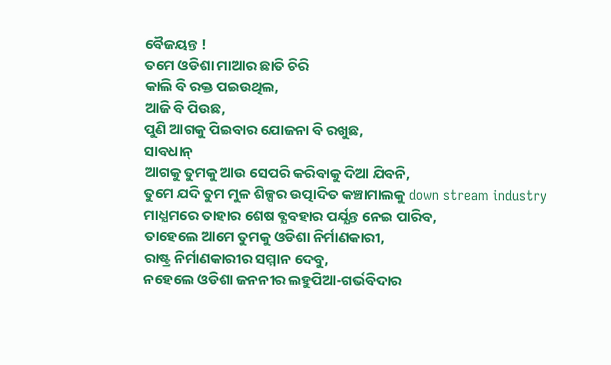ବୈଜୟନ୍ତ !
ତମେ ଓଡିଶା ମାଆର ଛାତି ଚିରି
କାଲି ବି ରକ୍ତ ପଇଉଥିଲ,
ଆଜି ବି ପିଉଛ,
ପୁଣି ଆଗକୁ ପିଇବାର ଯୋଜନା ବି ରଖୁଛ,
ସାବଧାନ୍
ଆଗକୁ ତୁମକୁ ଆଉ ସେପରି କରିବାକୁ ଦିଆ ଯିବନି,
ତୁମେ ଯଦି ତୁମ ମୁଳ ଶିଳ୍ପର ଉତ୍ପାଦିତ କଞ୍ଚାମାଲକୁ down stream industry ମାଧ୍ଯମରେ ତାହାର ଶେଷ ବ୍ଯବହାର ପର୍ଯ୍ଯନ୍ତ ନେଇ ପାରିବ,
ତାହେଲେ ଆମେ ତୁମକୁ ଓଡିଶା ନିର୍ମାଣକାରୀ,
ରାଷ୍ଟ୍ର ନିର୍ମାଣକାରୀର ସମ୍ମାନ ଦେବୁ,
ନହେଲେ ଓଡିଶା ଜନନୀର ଲହୁପିଆ-ଗର୍ଭବିଦାର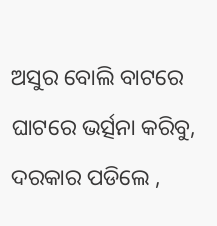ଅସୁର ବୋଲି ବାଟରେ ଘାଟରେ ଭର୍ତ୍ସନା କରିବୁ,
ଦରକାର ପଡିଲେ ,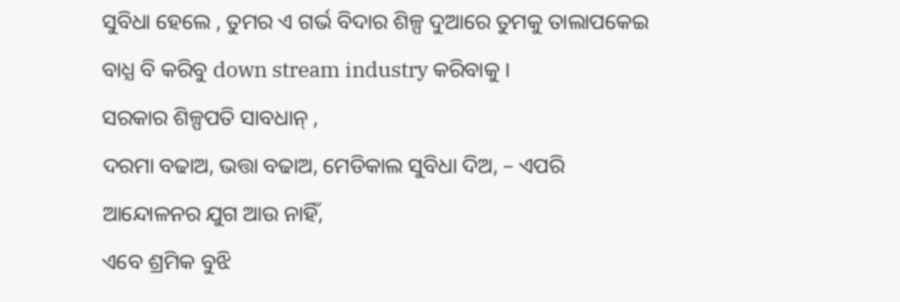ସୁବିଧା ହେଲେ , ତୁମର ଏ ଗର୍ଭ ବିଦାର ଶିଳ୍ପ ଦୁଆରେ ତୁମକୁ ତାଲାପକେଇ ବାଧ୍ଯ ବି କରିବୁ down stream industry କରିବାକୁ ।
ସରକାର ଶିଳ୍ପପତି ସାବଧାନ୍ ,
ଦରମା ବଢାଅ, ଭତ୍ତା ବଢାଅ, ମେଡିକାଲ ସୁବିଧା ଦିଅ, – ଏପରି ଆନ୍ଦୋଳନର ଯୁଗ ଆଉ ନାହିଁ,
ଏବେ ଶ୍ରମିକ ବୁଝି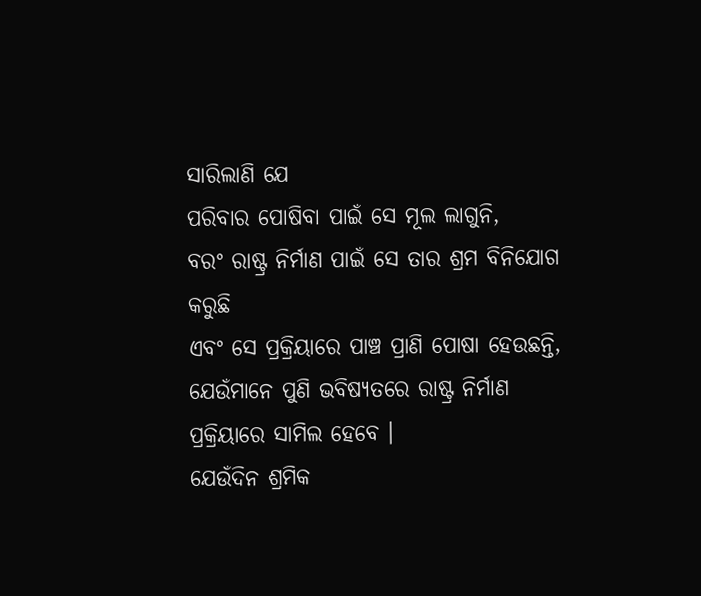ସାରିଲାଣି ଯେ
ପରିବାର ପୋଷିବା ପାଇଁ ସେ ମୂଲ ଲାଗୁନି,
ବରଂ ରାଷ୍ଟ୍ର ନିର୍ମାଣ ପାଇଁ ସେ ତାର ଶ୍ରମ ବିନିଯୋଗ କରୁଛି
ଏବଂ ସେ ପ୍ରକ୍ରିୟାରେ ପାଞ୍ଚ ପ୍ରାଣି ପୋଷା ହେଉଛନ୍ତି,
ଯେଉଁମାନେ ପୁଣି ଭବିଷ୍ଯତରେ ରାଷ୍ଟ୍ର ନିର୍ମାଣ ପ୍ରକ୍ରିୟାରେ ସାମିଲ ହେବେ ।
ଯେଉଁଦିନ ଶ୍ରମିକ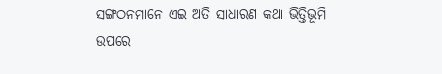ସଙ୍ଗଠନମାନେ ଏଇ ଅତି ସାଧାରଣ କଥା ଭିତ୍ତିଭୂମି ଉପରେ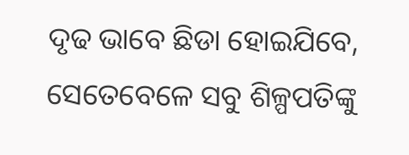ଦୃଢ ଭାବେ ଛିଡା ହୋଇଯିବେ,
ସେତେବେଳେ ସବୁ ଶିଳ୍ପପତିଙ୍କୁ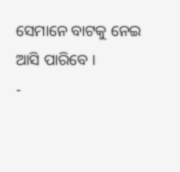ସେମାନେ ବାଟକୁ ନେଇ ଆସି ପାରିବେ ।
-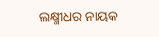ଲକ୍ଷ୍ମୀଧର ନାୟକ